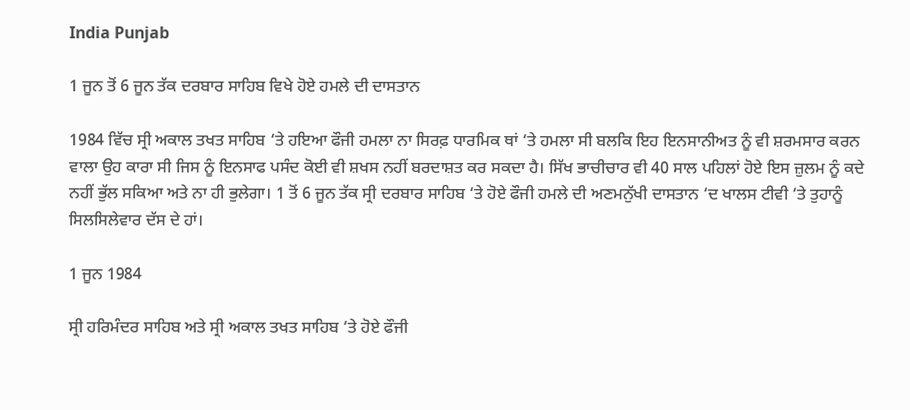India Punjab

1 ਜੂਨ ਤੋਂ 6 ਜੂਨ ਤੱਕ ਦਰਬਾਰ ਸਾਹਿਬ ਵਿਖੇ ਹੋਏ ਹਮਲੇ ਦੀ ਦਾਸਤਾਨ

1984 ਵਿੱਚ ਸ੍ਰੀ ਅਕਾਲ ਤਖਤ ਸਾਹਿਬ ‘ਤੇ ਹਇਆ ਫੌਜੀ ਹਮਲਾ ਨਾ ਸਿਰਫ਼ ਧਾਰਮਿਕ ਥਾਂ ‘ਤੇ ਹਮਲਾ ਸੀ ਬਲਕਿ ਇਹ ਇਨਸਾਨੀਅਤ ਨੂੰ ਵੀ ਸ਼ਰਮਸਾਰ ਕਰਨ ਵਾਲਾ ਉਹ ਕਾਰਾ ਸੀ ਜਿਸ ਨੂੰ ਇਨਸਾਫ ਪਸੰਦ ਕੋਈ ਵੀ ਸ਼ਖਸ ਨਹੀਂ ਬਰਦਾਸ਼ਤ ਕਰ ਸਕਦਾ ਹੈ। ਸਿੱਖ ਭਾਚੀਚਾਰ ਵੀ 40 ਸਾਲ ਪਹਿਲਾਂ ਹੋਏ ਇਸ ਜ਼ੁਲਮ ਨੂੰ ਕਦੇ ਨਹੀਂ ਭੁੱਲ ਸਕਿਆ ਅਤੇ ਨਾ ਹੀ ਭੁਲੇਗਾ। 1 ਤੋਂ 6 ਜੂਨ ਤੱਕ ਸ੍ਰੀ ਦਰਬਾਰ ਸਾਹਿਬ ‘ਤੇ ਹੋਏ ਫੌਜੀ ਹਮਲੇ ਦੀ ਅਣਮਨੁੱਖੀ ਦਾਸਤਾਨ ‘ਦ ਖਾਲਸ ਟੀਵੀ ‘ਤੇ ਤੁਹਾਨੂੰ ਸਿਲਸਿਲੇਵਾਰ ਦੱਸ ਦੇ ਹਾਂ।

1 ਜੂਨ 1984

ਸ੍ਰੀ ਹਰਿਮੰਦਰ ਸਾਹਿਬ ਅਤੇ ਸ੍ਰੀ ਅਕਾਲ ਤਖਤ ਸਾਹਿਬ ‘ਤੇ ਹੋਏ ਫੌਜੀ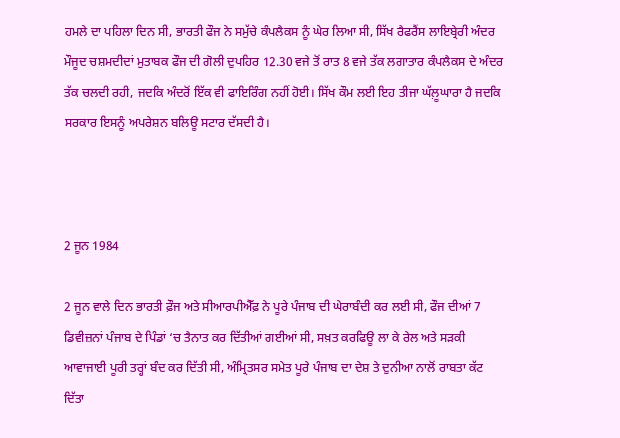ਹਮਲੇ ਦਾ ਪਹਿਲਾ ਦਿਨ ਸੀ, ਭਾਰਤੀ ਫੌਜ ਨੇ ਸਮੁੱਚੇ ਕੰਪਲੈਕਸ ਨੂੰ ਘੇਰ ਲਿਆ ਸੀ, ਸਿੱਖ ਰੈਫਰੈਂਸ ਲਾਇਬ੍ਰੇਰੀ ਅੰਦਰ ਮੌਜੂਦ ਚਸ਼ਮਦੀਦਾਂ ਮੁਤਾਬਕ ਫੌਜ ਦੀ ਗੋਲੀ ਦੁਪਹਿਰ 12.30 ਵਜੇ ਤੋਂ ਰਾਤ 8 ਵਜੇ ਤੱਕ ਲਗਾਤਾਰ ਕੰਪਲੈਕਸ ਦੇ ਅੰਦਰ ਤੱਕ ਚਲਦੀ ਰਹੀ, ਜਦਕਿ ਅੰਦਰੋਂ ਇੱਕ ਵੀ ਫਾਇਰਿੰਗ ਨਹੀਂ ਹੋਈ। ਸਿੱਖ ਕੌਮ ਲਈ ਇਹ ਤੀਜਾ ਘੱਲ਼ੂਘਾਰਾ ਹੈ ਜਦਕਿ ਸਰਕਾਰ ਇਸਨੂੰ ਅਪਰੇਸ਼ਨ ਬਲਿਊ ਸਟਾਰ ਦੱਸਦੀ ਹੈ।



2 ਜੂਨ 1984

2 ਜੂਨ ਵਾਲੇ ਦਿਨ ਭਾਰਤੀ ਫ਼ੌਜ ਅਤੇ ਸੀਆਰਪੀਐੱਫ਼ ਨੇ ਪੂਰੇ ਪੰਜਾਬ ਦੀ ਘੇਰਾਬੰਦੀ ਕਰ ਲਈ ਸੀ, ਫੌਜ ਦੀਆਂ 7 ਡਿਵੀਜ਼ਨਾਂ ਪੰਜਾਬ ਦੇ ਪਿੰਡਾਂ ‘ਚ ਤੈਨਾਤ ਕਰ ਦਿੱਤੀਆਂ ਗਈਆਂ ਸੀ, ਸਖ਼ਤ ਕਰਫਿਊ ਲਾ ਕੇ ਰੇਲ ਅਤੇ ਸੜਕੀ ਆਵਾਜਾਈ ਪੂਰੀ ਤਰ੍ਹਾਂ ਬੰਦ ਕਰ ਦਿੱਤੀ ਸੀ, ਅੰਮ੍ਰਿਤਸਰ ਸਮੇਤ ਪੂਰੇ ਪੰਜਾਬ ਦਾ ਦੇਸ਼ ਤੇ ਦੁਨੀਆ ਨਾਲੋਂ ਰਾਬਤਾ ਕੱਟ ਦਿੱਤਾ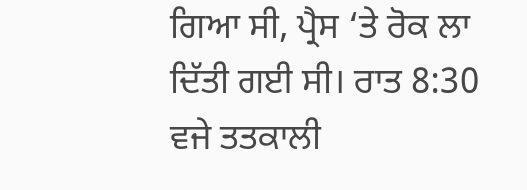ਗਿਆ ਸੀ, ਪ੍ਰੈਸ ‘ਤੇ ਰੋਕ ਲਾ ਦਿੱਤੀ ਗਈ ਸੀ। ਰਾਤ 8:30 ਵਜੇ ਤਤਕਾਲੀ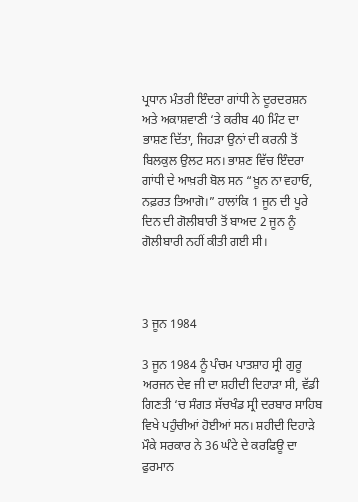ਪ੍ਰਧਾਨ ਮੰਤਰੀ ਇੰਦਰਾ ਗਾਂਧੀ ਨੇ ਦੂਰਦਰਸ਼ਨ ਅਤੇ ਅਕਾਸ਼ਵਾਣੀ ‘ਤੇ ਕਰੀਬ 40 ਮਿੰਟ ਦਾ ਭਾਸ਼ਣ ਦਿੱਤਾ, ਜਿਹੜਾ ਉਨਾਂ ਦੀ ਕਰਨੀ ਤੋਂ ਬਿਲਕੁਲ ਉਲਟ ਸਨ। ਭਾਸ਼ਣ ਵਿੱਚ ਇੰਦਰਾ ਗਾਂਧੀ ਦੇ ਆਖ਼ਰੀ ਬੋਲ ਸਨ “ਖ਼ੂਨ ਨਾ ਵਹਾਓ, ਨਫ਼ਰਤ ਤਿਆਗੋ।” ਹਾਲਾਂਕਿ 1 ਜੂਨ ਦੀ ਪੂਰੇ ਦਿਨ ਦੀ ਗੋਲੀਬਾਰੀ ਤੋਂ ਬਾਅਦ 2 ਜੂਨ ਨੂੰ ਗੋਲੀਬਾਰੀ ਨਹੀਂ ਕੀਤੀ ਗਈ ਸੀ।



3 ਜੂਨ 1984

3 ਜੂਨ 1984 ਨੂੰ ਪੰਚਮ ਪਾਤਸ਼ਾਹ ਸ੍ਰੀ ਗੁਰੂ ਅਰਜਨ ਦੇਵ ਜੀ ਦਾ ਸ਼ਹੀਦੀ ਦਿਹਾੜਾ ਸੀ, ਵੱਡੀ ਗਿਣਤੀ ‘ਚ ਸੰਗਤ ਸੱਚਖੰਡ ਸ੍ਰੀ ਦਰਬਾਰ ਸਾਹਿਬ ਵਿਖੇ ਪਹੁੰਚੀਆਂ ਹੋਈਆਂ ਸਨ। ਸ਼ਹੀਦੀ ਦਿਹਾੜੇ ਮੌਕੇ ਸਰਕਾਰ ਨੇ 36 ਘੰਟੇ ਦੇ ਕਰਫਿਊ ਦਾ ਫੁਰਮਾਨ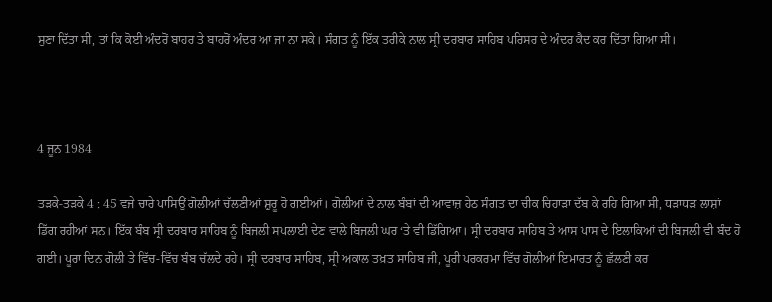ਸੁਣਾ ਦਿੱਤਾ ਸੀ, ਤਾਂ ਕਿ ਕੋਈ ਅੰਦਰੋਂ ਬਾਹਰ ਤੇ ਬਾਹਰੋਂ ਅੰਦਰ ਆ ਜਾ ਨਾ ਸਕੇ। ਸੰਗਤ ਨੂੰ ਇੱਕ ਤਰੀਕੇ ਨਾਲ ਸ੍ਰੀ ਦਰਬਾਰ ਸਾਹਿਬ ਪਰਿਸਰ ਦੇ ਅੰਦਰ ਕੈਦ ਕਰ ਦਿੱਤਾ ਗਿਆ ਸੀ।



4 ਜੂਨ 1984

ਤੜਕੇ-ਤੜਕੇ 4 : 45 ਵਜੇ ਚਾਰੇ ਪਾਸਿਉਂ ਗੋਲੀਆਂ ਚੱਲਣੀਆਂ ਸ਼ੁਰੂ ਹੋ ਗਈਆਂ। ਗੋਲੀਆਂ ਦੇ ਨਾਲ ਬੰਬਾਂ ਦੀ ਆਵਾਜ਼ ਹੇਠ ਸੰਗਤ ਦਾ ਚੀਕ ਚਿਹਾੜਾ ਦੱਬ ਕੇ ਰਹਿ ਗਿਆ ਸੀ, ਧੜਾਧੜ ਲਾਸ਼ਾਂ ਡਿੱਗ ਰਹੀਆਂ ਸਨ। ਇੱਕ ਬੰਬ ਸ੍ਰੀ ਦਰਬਾਰ ਸਾਹਿਬ ਨੂੰ ਬਿਜਲੀ ਸਪਲਾਈ ਦੇਣ ਵਾਲੇ ਬਿਜਲੀ ਘਰ ‘ਤੇ ਵੀ ਡਿੱਗਿਆ। ਸ੍ਰੀ ਦਰਬਾਰ ਸਾਹਿਬ ਤੇ ਆਸ ਪਾਸ ਦੇ ਇਲਾਕਿਆਂ ਦੀ ਬਿਜਲੀ ਵੀ ਬੰਦ ਹੋ ਗਈ। ਪੂਰਾ ਦਿਨ ਗੋਲੀ ਤੇ ਵਿੱਚ-ਵਿੱਚ ਬੰਬ ਚੱਲਦੇ ਰਹੇ। ਸ੍ਰੀ ਦਰਬਾਰ ਸਾਹਿਬ, ਸ੍ਰੀ ਅਕਾਲ ਤਖ਼ਤ ਸਾਹਿਬ ਜੀ, ਪੂਰੀ ਪਰਕਰਮਾ ਵਿੱਚ ਗੋਲੀਆਂ ਇਮਾਰਤ ਨੂੰ ਛੱਲਣੀ ਕਰ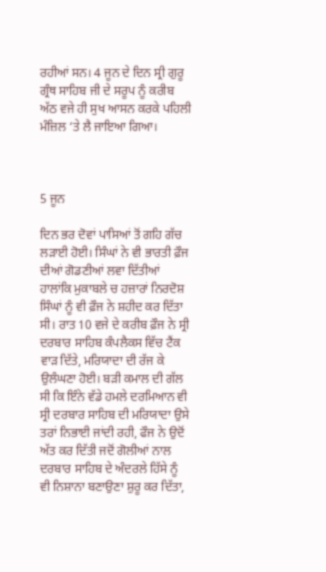ਰਹੀਆਂ ਸਨ। 4 ਜੂਨ ਦੇ ਦਿਨ ਸ੍ਰੀ ਗੁਰੂ ਗ੍ਰੰਥ ਸਾਹਿਬ ਜੀ ਦੇ ਸਰੂਪ ਨੂੰ ਕਰੀਬ ਅੱਠ ਵਜੇ ਹੀ ਸੁਖ ਆਸਨ ਕਰਕੇ ਪਹਿਲੀ ਮੰਜ਼ਿਲ ‘ਤੇ ਲੈ ਜਾਇਆ ਗਿਆ।



5 ਜੂਨ

ਦਿਨ ਭਰ ਦੋਵਾਂ ਪਾਸਿਆਂ ਤੋਂ ਗਹਿ ਗੱਚ ਲੜਾਈ ਹੋਈ। ਸਿੰਘਾਂ ਨੇ ਵੀ ਭਾਰਤੀ ਫ਼ੌਜ ਦੀਆਂ ਗੋਡਣੀਆਂ ਲਵਾ ਦਿੱਤੀਆਂ ਹਾਲਾਂਕਿ ਮੁਕਾਬਲੇ ਚ ਹਜ਼ਾਰਾਂ ਨਿਰਦੋਸ਼ ਸਿੰਘਾਂ ਨੂੰ ਵੀ ਫ਼ੌਜ ਨੇ ਸ਼ਹੀਦ ਕਰ ਦਿੱਤਾ ਸੀ। ਰਾਤ 10 ਵਜੇ ਦੇ ਕਰੀਬ ਫ਼ੌਜ ਨੇ ਸ੍ਰੀ ਦਰਬਾਰ ਸਾਹਿਬ ਕੰਪਲੈਕਸ ਵਿੱਚ ਟੈਂਕ ਵਾੜ ਦਿੱਤੇ, ਮਰਿਯਾਦਾ ਦੀ ਰੱਜ ਕੇ ਉਲੰਘਣਾ ਹੋਈ। ਬੜੀ ਕਮਾਲ ਦੀ ਗੱਲ ਸੀ ਕਿ ਇੰਨੇ ਵੱਡੇ ਹਮਲੇ ਦਰਮਿਆਨ ਵੀ ਸ੍ਰੀ ਦਰਬਾਰ ਸਾਹਿਬ ਦੀ ਮਰਿਯਾਦਾ ਉਸੇ ਤਰਾਂ ਨਿਭਾਈ ਜਾਂਦੀ ਰਹੀ, ਫੌਜ ਨੇ ਉਦੋਂ ਅੱਤ ਕਰ ਦਿੱਤੀ ਜਦੋਂ ਗੋਲੀਆਂ ਨਾਲ ਦਰਬਾਰ ਸਾਹਿਬ ਦੇ ਅੰਦਰਲੇ ਹਿੱਸੇ ਨੂੰ ਵੀ ਨਿਸ਼ਾਨਾ ਬਣਾਉਣਾ ਸ਼ੁਰੂ ਕਰ ਦਿੱਤਾ,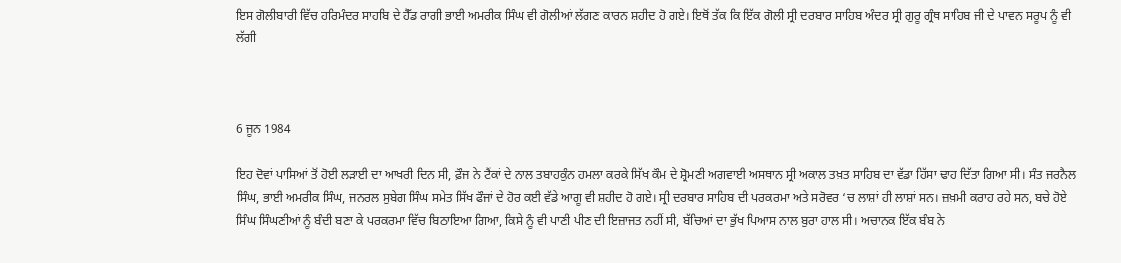ਇਸ ਗੋਲੀਬਾਰੀ ਵਿੱਚ ਹਰਿਮੰਦਰ ਸਾਹਬਿ ਦੇ ਹੈੱਡ ਰਾਗੀ ਭਾਈ ਅਮਰੀਕ ਸਿੰਘ ਵੀ ਗੋਲੀਆਂ ਲੱਗਣ ਕਾਰਨ ਸ਼ਹੀਦ ਹੋ ਗਏ। ਇਥੋਂ ਤੱਕ ਕਿ ਇੱਕ ਗੋਲੀ ਸ੍ਰੀ ਦਰਬਾਰ ਸਾਹਿਬ ਅੰਦਰ ਸ੍ਰੀ ਗੁਰੂ ਗ੍ਰੰਥ ਸਾਹਿਬ ਜੀ ਦੇ ਪਾਵਨ ਸਰੂਪ ਨੂੰ ਵੀ ਲੱਗੀ



6 ਜੂਨ 1984

ਇਹ ਦੋਵਾਂ ਪਾਸਿਆਂ ਤੋਂ ਹੋਈ ਲੜਾਈ ਦਾ ਆਖਰੀ ਦਿਨ ਸੀ, ਫ਼ੌਜ ਨੇ ਟੈਂਕਾਂ ਦੇ ਨਾਲ ਤਬਾਹਕੁੰਨ ਹਮਲਾ ਕਰਕੇ ਸਿੱਖ ਕੌਮ ਦੇ ਸ਼੍ਰੋਮਣੀ ਅਗਵਾਈ ਅਸਥਾਨ ਸ੍ਰੀ ਅਕਾਲ ਤਖ਼ਤ ਸਾਹਿਬ ਦਾ ਵੱਡਾ ਹਿੱਸਾ ਢਾਹ ਦਿੱਤਾ ਗਿਆ ਸੀ। ਸੰਤ ਜਰਨੈਲ ਸਿੰਘ, ਭਾਈ ਅਮਰੀਕ ਸਿੰਘ, ਜਨਰਲ ਸੁਬੇਗ ਸਿੰਘ ਸਮੇਤ ਸਿੱਖ ਫੌਜਾਂ ਦੇ ਹੋਰ ਕਈ ਵੱਡੇ ਆਗੂ ਵੀ ਸ਼ਹੀਦ ਹੋ ਗਏ। ਸ੍ਰੀ ਦਰਬਾਰ ਸਾਹਿਬ ਦੀ ਪਰਕਰਮਾ ਅਤੇ ਸਰੋਵਰ ‘ਚ ਲਾਸ਼ਾਂ ਹੀ ਲਾਸ਼ਾਂ ਸਨ। ਜ਼ਖ਼ਮੀ ਕਰਾਹ ਰਹੇ ਸਨ, ਬਚੇ ਹੋਏ ਸਿੰਘ ਸਿੰਘਣੀਆਂ ਨੂੰ ਬੰਦੀ ਬਣਾ ਕੇ ਪਰਕਰਮਾ ਵਿੱਚ ਬਿਠਾਇਆ ਗਿਆ, ਕਿਸੇ ਨੂੰ ਵੀ ਪਾਣੀ ਪੀਣ ਦੀ ਇਜ਼ਾਜਤ ਨਹੀਂ ਸੀ, ਬੱਚਿਆਂ ਦਾ ਭੁੱਖ ਪਿਆਸ ਨਾਲ ਬੁਰਾ ਹਾਲ ਸੀ। ਅਚਾਨਕ ਇੱਕ ਬੰਬ ਨੇ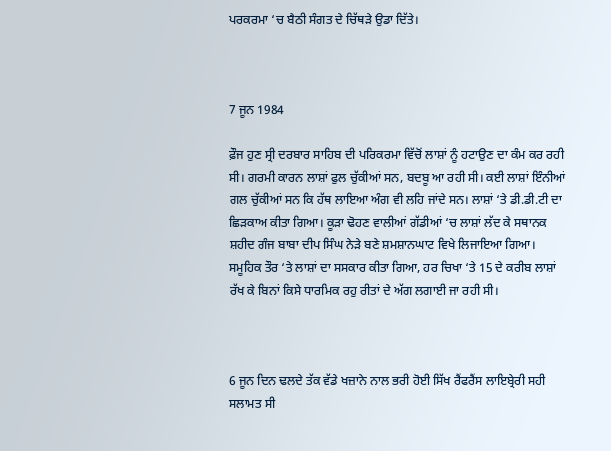ਪਰਕਰਮਾ ‘ਚ ਬੈਠੀ ਸੰਗਤ ਦੇ ਚਿੱਥੜੇ ਉਡਾ ਦਿੱਤੇ।



7 ਜੂਨ 1984

ਫ਼ੌਜ ਹੁਣ ਸ੍ਰੀ ਦਰਬਾਰ ਸਾਹਿਬ ਦੀ ਪਰਿਕਰਮਾ ਵਿੱਚੋਂ ਲਾਸ਼ਾਂ ਨੂੰ ਹਟਾਉਣ ਦਾ ਕੰਮ ਕਰ ਰਹੀ ਸੀ। ਗਰਮੀ ਕਾਰਨ ਲਾਸ਼ਾਂ ਫੁਲ ਚੁੱਕੀਆਂ ਸਨ, ਬਦਬੂ ਆ ਰਹੀ ਸੀ। ਕਈ ਲਾਸ਼ਾਂ ਇੰਨੀਆਂ ਗਲ ਚੁੱਕੀਆਂ ਸਨ ਕਿ ਹੱਥ ਲਾਇਆ ਅੰਗ ਵੀ ਲਹਿ ਜਾਂਦੇ ਸਨ। ਲਾਸ਼ਾਂ ‘ਤੇ ਡੀ.ਡੀ.ਟੀ ਦਾ ਛਿੜਕਾਅ ਕੀਤਾ ਗਿਆ। ਕੂੜਾ ਢੋਹਣ ਵਾਲੀਆਂ ਗੱਡੀਆਂ ‘ਚ ਲਾਸ਼ਾਂ ਲੱਦ ਕੇ ਸਥਾਨਕ ਸ਼ਹੀਦ ਗੰਜ ਬਾਬਾ ਦੀਪ ਸਿੰਘ ਨੇੜੇ ਬਣੇ ਸ਼ਮਸ਼ਾਨਘਾਟ ਵਿਖੇ ਲਿਜਾਇਆ ਗਿਆ। ਸਮੂਹਿਕ ਤੌਰ ‘ਤੇ ਲਾਸ਼ਾਂ ਦਾ ਸਸਕਾਰ ਕੀਤਾ ਗਿਆ, ਹਰ ਚਿਖਾ ‘ਤੇ 15 ਦੇ ਕਰੀਬ ਲਾਸ਼ਾਂ ਰੱਖ ਕੇ ਬਿਨਾਂ ਕਿਸੇ ਧਾਰਮਿਕ ਰਹੁ ਰੀਤਾਂ ਦੇ ਅੱਗ ਲਗਾਈ ਜਾ ਰਹੀ ਸੀ।



6 ਜੂਨ ਦਿਨ ਢਲਦੇ ਤੱਕ ਵੱਡੇ ਖਜ਼ਾਨੇ ਨਾਲ ਭਰੀ ਹੋਈ ਸਿੱਖ ਰੈਂਫਰੈਂਸ ਲਾਇਬ੍ਰੇਰੀ ਸਹੀ ਸਲਾਮਤ ਸੀ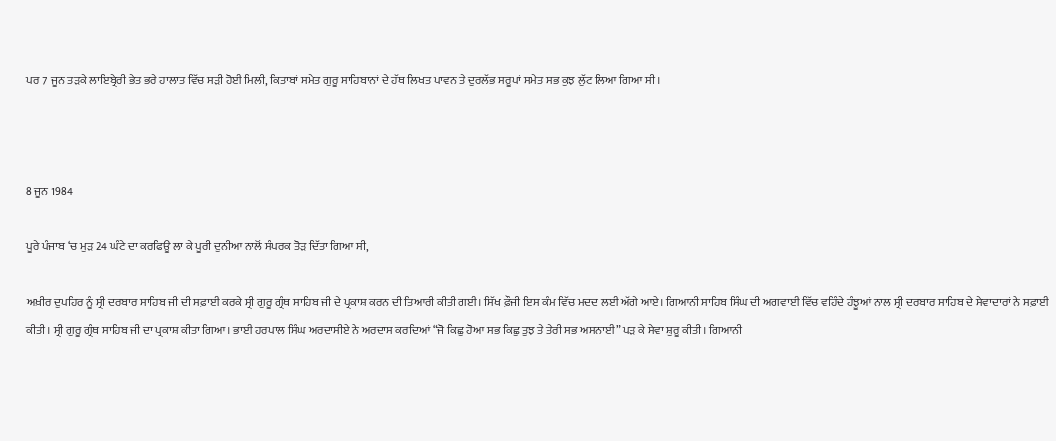ਪਰ 7 ਜੂਨ ਤੜਕੇ ਲਾਇਬ੍ਰੇਰੀ ਭੇਤ ਭਰੇ ਹਾਲਾਤ ਵਿੱਚ ਸੜੀ ਹੋਈ ਮਿਲੀ, ਕਿਤਾਬਾਂ ਸਮੇਤ ਗੁਰੂ ਸਾਹਿਬਾਨਾਂ ਦੇ ਹੱਥ ਲਿਖਤ ਪਾਵਨ ਤੇ ਦੁਰਲੱਭ ਸਰੂਪਾਂ ਸਮੇਤ ਸਭ ਕੁਝ ਲੁੱਟ ਲਿਆ ਗਿਆ ਸੀ।



8 ਜੂਨ 1984

ਪੂਰੇ ਪੰਜਾਬ ‘ਚ ਮੁੜ 24 ਘੰਟੇ ਦਾ ਕਰਫਿਊ ਲਾ ਕੇ ਪੂਰੀ ਦੁਨੀਆ ਨਾਲੋਂ ਸੰਪਰਕ ਤੋੜ ਦਿੱਤਾ ਗਿਆ ਸੀ,

ਅਖ਼ੀਰ ਦੁਪਹਿਰ ਨੂੰ ਸ੍ਰੀ ਦਰਬਾਰ ਸਾਹਿਬ ਜੀ ਦੀ ਸਫ਼ਾਈ ਕਰਕੇ ਸ੍ਰੀ ਗੁਰੂ ਗ੍ਰੰਥ ਸਾਹਿਬ ਜੀ ਦੇ ਪ੍ਰਕਾਸ਼ ਕਰਨ ਦੀ ਤਿਆਰੀ ਕੀਤੀ ਗਈ। ਸਿੱਖ ਫ਼ੌਜੀ ਇਸ ਕੰਮ ਵਿੱਚ ਮਦਦ ਲਈ ਅੱਗੇ ਆਏ। ਗਿਆਨੀ ਸਾਹਿਬ ਸਿੰਘ ਦੀ ਅਗਵਾਈ ਵਿੱਚ ਵਹਿੰਦੇ ਹੰਝੂਆਂ ਨਾਲ ਸ੍ਰੀ ਦਰਬਾਰ ਸਾਹਿਬ ਦੇ ਸੇਵਾਦਾਰਾਂ ਨੇ ਸਫ਼ਾਈ ਕੀਤੀ। ਸ੍ਰੀ ਗੁਰੂ ਗ੍ਰੰਥ ਸਾਹਿਬ ਜੀ ਦਾ ਪ੍ਰਕਾਸ਼ ਕੀਤਾ ਗਿਆ। ਭਾਈ ਹਰਪਾਲ ਸਿੰਘ ਅਰਦਾਸੀਏ ਨੇ ਅਰਦਾਸ ਕਰਦਿਆਂ “ਜੋ ਕਿਛੁ ਹੋਆ ਸਭ ਕਿਛੁ ਤੁਝ ਤੇ ਤੇਰੀ ਸਭ ਅਸਨਾਈ” ਪੜ ਕੇ ਸੇਵਾ ਸ਼ੁਰੂ ਕੀਤੀ। ਗਿਆਨੀ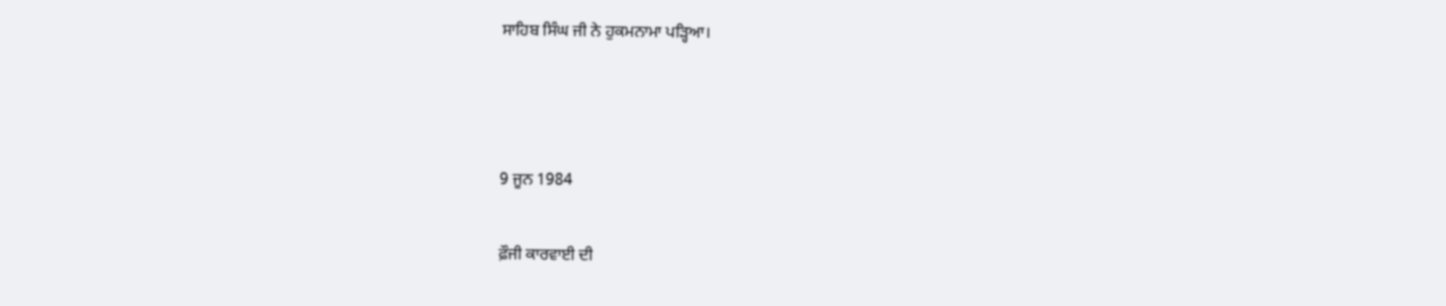ਸਾਹਿਬ ਸਿੰਘ ਜੀ ਨੇ ਹੁਕਮਨਾਮਾ ਪੜ੍ਹਿਆ।



9 ਜੂਨ 1984

ਫ਼ੌਜੀ ਕਾਰਵਾਈ ਦੀ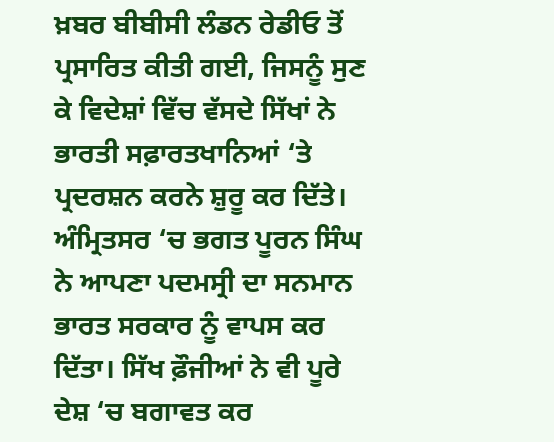ਖ਼ਬਰ ਬੀਬੀਸੀ ਲੰਡਨ ਰੇਡੀਓ ਤੋਂ ਪ੍ਰਸਾਰਿਤ ਕੀਤੀ ਗਈ, ਜਿਸਨੂੰ ਸੁਣ ਕੇ ਵਿਦੇਸ਼ਾਂ ਵਿੱਚ ਵੱਸਦੇ ਸਿੱਖਾਂ ਨੇ ਭਾਰਤੀ ਸਫ਼ਾਰਤਖਾਨਿਆਂ ‘ਤੇ ਪ੍ਰਦਰਸ਼ਨ ਕਰਨੇ ਸ਼ੁਰੂ ਕਰ ਦਿੱਤੇ। ਅੰਮ੍ਰਿਤਸਰ ‘ਚ ਭਗਤ ਪੂਰਨ ਸਿੰਘ ਨੇ ਆਪਣਾ ਪਦਮਸ੍ਰੀ ਦਾ ਸਨਮਾਨ ਭਾਰਤ ਸਰਕਾਰ ਨੂੰ ਵਾਪਸ ਕਰ ਦਿੱਤਾ। ਸਿੱਖ ਫ਼ੌਜੀਆਂ ਨੇ ਵੀ ਪੂਰੇ ਦੇਸ਼ ‘ਚ ਬਗਾਵਤ ਕਰ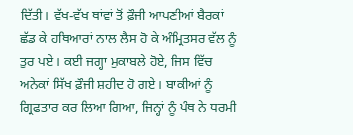ਦਿੱਤੀ। ਵੱਖ-ਵੱਖ ਥਾਂਵਾਂ ਤੋਂ ਫ਼ੌਜੀ ਆਪਣੀਆਂ ਬੈਰਕਾਂ ਛੱਡ ਕੇ ਹਥਿਆਰਾਂ ਨਾਲ ਲੈਸ ਹੋ ਕੇ ਅੰਮ੍ਰਿਤਸਰ ਵੱਲ ਨੂੰ ਤੁਰ ਪਏ। ਕਈ ਜਗ੍ਹਾ ਮੁਕਾਬਲੇ ਹੋਏ, ਜਿਸ ਵਿੱਚ ਅਨੇਕਾਂ ਸਿੱਖ ਫ਼ੌਜੀ ਸ਼ਹੀਦ ਹੋ ਗਏ। ਬਾਕੀਆਂ ਨੂੰ ਗ੍ਰਿਫਤਾਰ ਕਰ ਲਿਆ ਗਿਆ, ਜਿਨ੍ਹਾਂ ਨੂੰ ਪੰਥ ਨੇ ਧਰਮੀ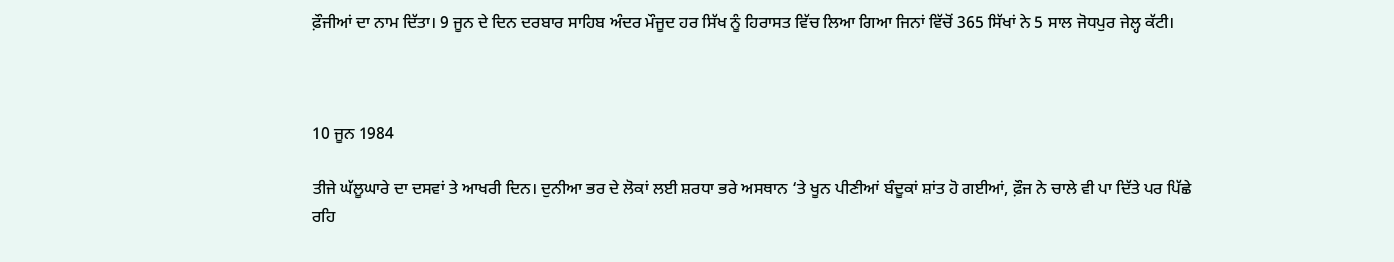ਫ਼ੌਜੀਆਂ ਦਾ ਨਾਮ ਦਿੱਤਾ। 9 ਜੂਨ ਦੇ ਦਿਨ ਦਰਬਾਰ ਸਾਹਿਬ ਅੰਦਰ ਮੌਜੂਦ ਹਰ ਸਿੱਖ ਨੂੰ ਹਿਰਾਸਤ ਵਿੱਚ ਲਿਆ ਗਿਆ ਜਿਨਾਂ ਵਿੱਚੋਂ 365 ਸਿੱਖਾਂ ਨੇ 5 ਸਾਲ ਜੋਧਪੁਰ ਜੇਲ੍ਹ ਕੱਟੀ।



10 ਜੂਨ 1984

ਤੀਜੇ ਘੱਲੂਘਾਰੇ ਦਾ ਦਸਵਾਂ ਤੇ ਆਖਰੀ ਦਿਨ। ਦੁਨੀਆ ਭਰ ਦੇ ਲੋਕਾਂ ਲਈ ਸ਼ਰਧਾ ਭਰੇ ਅਸਥਾਨ ‘ਤੇ ਖੂਨ ਪੀਣੀਆਂ ਬੰਦੂਕਾਂ ਸ਼ਾਂਤ ਹੋ ਗਈਆਂ, ਫ਼ੌਜ ਨੇ ਚਾਲੇ ਵੀ ਪਾ ਦਿੱਤੇ ਪਰ ਪਿੱਛੇ ਰਹਿ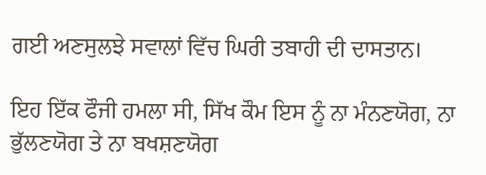ਗਈ ਅਣਸੁਲਝੇ ਸਵਾਲਾਂ ਵਿੱਚ ਘਿਰੀ ਤਬਾਹੀ ਦੀ ਦਾਸਤਾਨ।

ਇਹ ਇੱਕ ਫੌਜੀ ਹਮਲਾ ਸੀ, ਸਿੱਖ ਕੌਮ ਇਸ ਨੂੰ ਨਾ ਮੰਨਣਯੋਗ, ਨਾ ਭੁੱਲਣਯੋਗ ਤੇ ਨਾ ਬਖਸ਼ਣਯੋਗ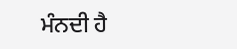ਮੰਨਦੀ ਹੈ